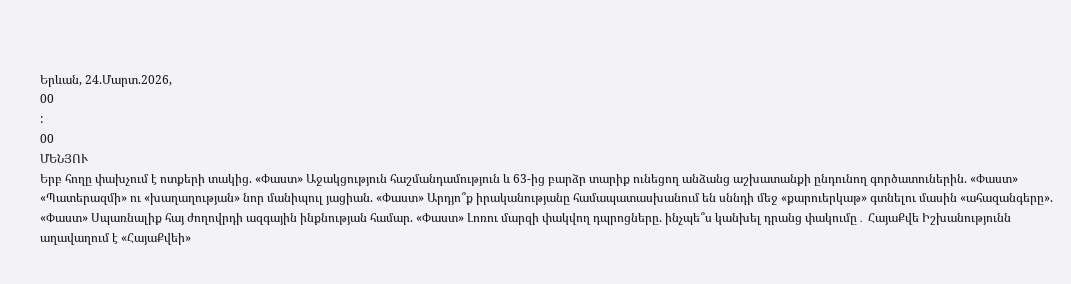Երևան, 24.Մարտ.2026,
00
:
00
ՄԵՆՅՈՒ
Երբ հողը փախչում է ոտքերի տակից. «Փաստ» Աջակցություն հաշմանդամություն և 63-ից բարձր տարիք ունեցող անձանց աշխատանքի ընդունող գործատուներին. «Փաստ» «Պատերազմի» ու «խաղաղության» նոր մանիպուլ յացիան. «Փաստ» Արդյո՞ք իրականությանը համապատասխանում են սննդի մեջ «քարուերկաթ» գտնելու մասին «ահազանգերը». «Փաստ» Սպառնալիք հայ ժողովրդի ազգային ինքնության համար. «Փաստ» Լոռու մարզի փակվող դպրոցները. ինչպե՞ս կանխել դրանց փակումը․ ՀայաՔվե Իշխանությունն աղավաղում է «ՀայաՔվեի»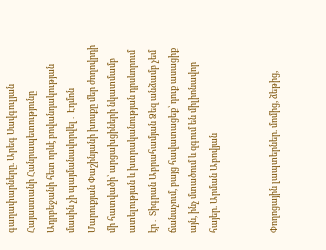գաղափարները. Արեգ Սավգուլյան Հայաստանի Հանրապետությունը Ադրբեջանի հետ որևէ բովանդակության մասին չի պայմանավորվել․ Էդմոն Մարուքյան Փաշինյանի խոսքը մեր ժողովրդի մի հատվածի՝ արցախցիների նկատմամբ ատելության և խտրականության դրսևորում էր․ Տիգրան Աբրահամյան Ձեզ անձամբ չեմ ճանաչում, բայց հավատացեք՝ դուք ասացիք այն, ինչ մտածում և զգում են միլիոնավոր հայեր. Արման Աբովյան


Փողոցային լապտերներ. մոմից, ձեթից,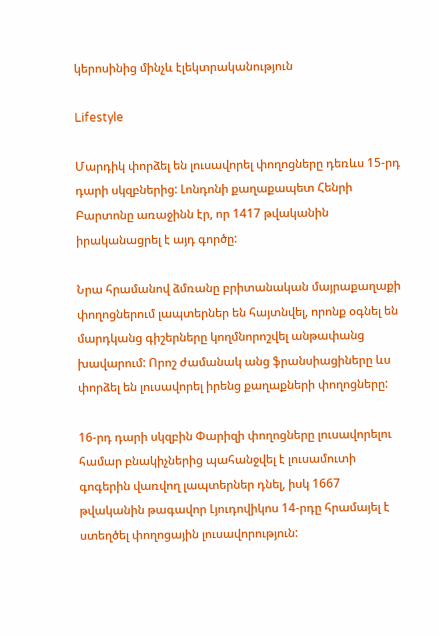կերոսինից մինչև էլեկտրականություն

Lifestyle

Մարդիկ փորձել են լուսավորել փողոցները դեռևս 15-րդ դարի սկզբներից: Լոնդոնի քաղաքապետ Հենրի Բարտոնը առաջինն էր, որ 1417 թվականին իրականացրել է այդ գործը:

Նրա հրամանով ձմռանը բրիտանական մայրաքաղաքի փողոցներում լապտերներ են հայտնվել, որոնք օգնել են մարդկանց գիշերները կողմնորոշվել անթափանց խավարում: Որոշ ժամանակ անց ֆրանսիացիները ևս փորձել են լուսավորել իրենց քաղաքների փողոցները:

16-րդ դարի սկզբին Փարիզի փողոցները լուսավորելու համար բնակիչներից պահանջվել է լուսամուտի գոգերին վառվող լապտերներ դնել, իսկ 1667 թվականին թագավոր Լյուդովիկոս 14-րդը հրամայել է ստեղծել փողոցային լուսավորություն: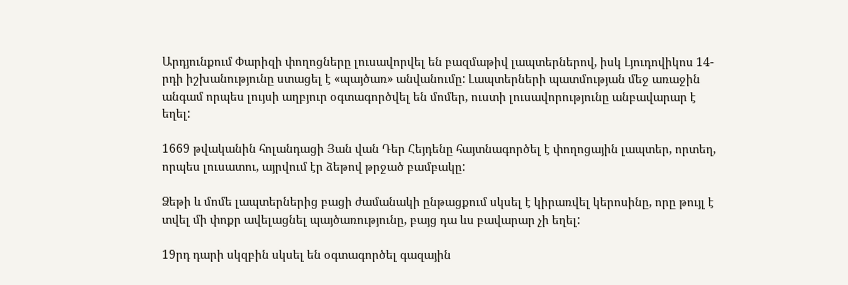Արդյունքում Փարիզի փողոցները լուսավորվել են բազմաթիվ լապտերներով, իսկ Լյուդովիկոս 14-րդի իշխանությունը ստացել է «պայծառ» անվանումը: Լապտերների պատմության մեջ առաջին անգամ որպես լույսի աղբյուր օգտագործվել են մոմեր, ուստի լուսավորությունը անբավարար է եղել:

1669 թվականին հոլանդացի Յան վան Դեր Հեյդենը հայտնագործել է փողոցային լապտեր, որտեղ, որպես լուսատու, այրվում էր ձեթով թրջած բամբակը:

Ձեթի և մոմե լապտերներից բացի ժամանակի ընթացքում սկսել է կիրառվել կերոսինը, որը թույլ է տվել մի փոքր ավելացնել պայծառությունը, բայց դա ևս բավարար չի եղել:

19րդ դարի սկզբին սկսել են օգտագործել գազային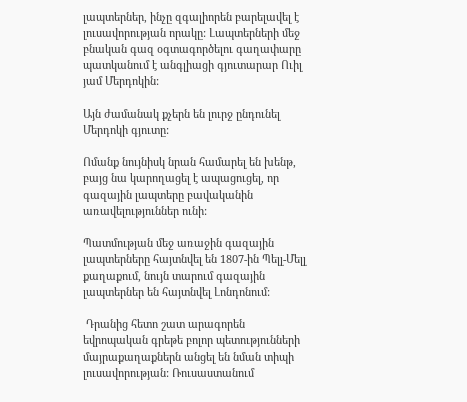լապտերներ, ինչը զգալիորեն բարելավել է լուսավորության որակը: Լապտերների մեջ բնական գազ օգտագործելու գաղափարը պատկանում է անգլիացի գյուտարար Ուիլ յամ Մերդոկին:

Այն ժամանակ քչերն են լուրջ ընդունել Մերդոկի գյուտը:

Ոմանք նույնիսկ նրան համարել են խենթ, բայց նա կարողացել է ապացուցել, որ գազային լապտերը բավականին առավելություններ ունի:

Պատմության մեջ առաջին գազային լապտերները հայտնվել են 1807-ին Պելլ-Մելլ քաղաքում, նույն տարում գազային լապտերներ են հայտնվել Լոնդոնում:

 Դրանից հետո շատ արագորեն եվրոպական գրեթե բոլոր պետությունների մայրաքաղաքներն անցել են նման տիպի լուսավորության: Ռուսաստանում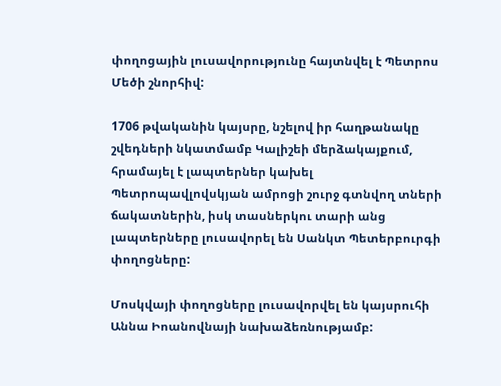փողոցային լուսավորությունը հայտնվել է Պետրոս Մեծի շնորհիվ:

1706 թվականին կայսրը, նշելով իր հաղթանակը շվեդների նկատմամբ Կալիշեի մերձակայքում, հրամայել է լապտերներ կախել Պետրոպավլովսկյան ամրոցի շուրջ գտնվող տների ճակատներին, իսկ տասներկու տարի անց լապտերները լուսավորել են Սանկտ Պետերբուրգի փողոցները:

Մոսկվայի փողոցները լուսավորվել են կայսրուհի Աննա Իոանովնայի նախաձեռնությամբ: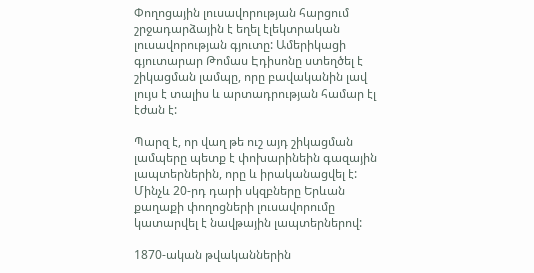Փողոցային լուսավորության հարցում շրջադարձային է եղել էլեկտրական լուսավորության գյուտը: Ամերիկացի գյուտարար Թոմաս Էդիսոնը ստեղծել է շիկացման լամպը, որը բավականին լավ լույս է տալիս և արտադրության համար էլ էժան է:

Պարզ է, որ վաղ թե ուշ այդ շիկացման լամպերը պետք է փոխարինեին գազային լապտերներին, որը և իրականացվել է: Մինչև 20-րդ դարի սկզբները Երևան քաղաքի փողոցների լուսավորումը կատարվել է նավթային լապտերներով:

1870-ական թվականներին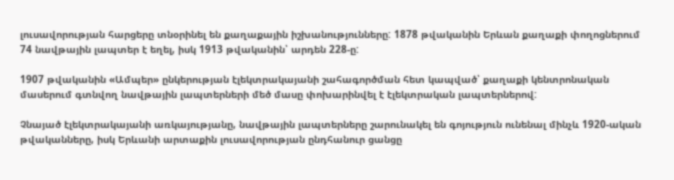լուսավորության հարցերը տնօրինել են քաղաքային իշխանությունները: 1878 թվականին Երևան քաղաքի փողոցներում 74 նավթային լապտեր է եղել, իսկ 1913 թվականին՝ արդեն 228-ը:

1907 թվականին «Ամպեր» ընկերության էլեկտրակայանի շահագործման հետ կապված՝ քաղաքի կենտրոնական մասերում գտնվող նավթային լապտերների մեծ մասը փոխարինվել է էլեկտրական լապտերներով:

Չնայած էլեկտրակայանի առկայությանը, նավթային լապտերները շարունակել են գոյություն ունենալ մինչև 1920-ական թվականները, իսկ Երևանի արտաքին լուսավորության ընդհանուր ցանցը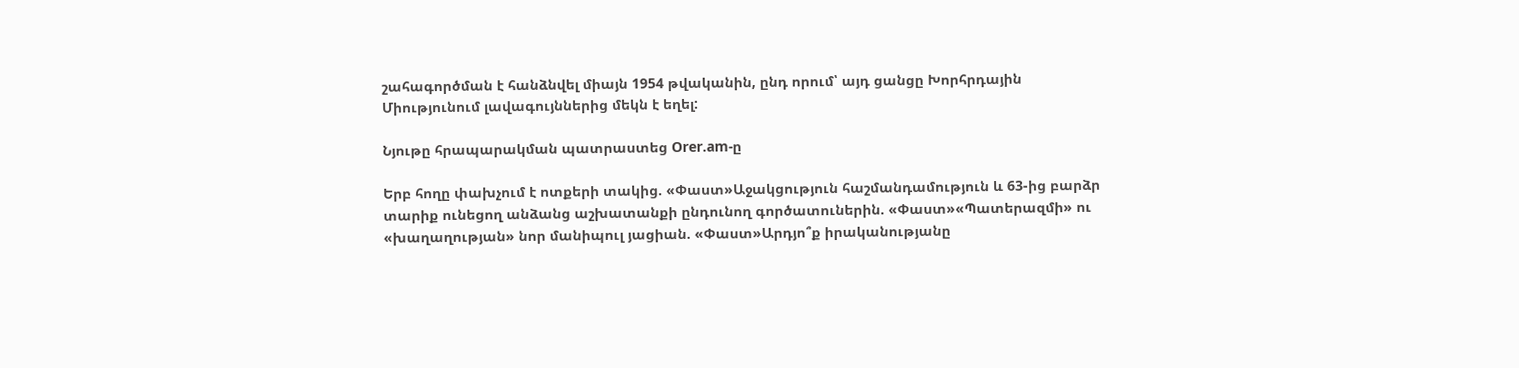շահագործման է հանձնվել միայն 1954 թվականին, ընդ որում՝ այդ ցանցը Խորհրդային Միությունում լավագույններից մեկն է եղել:

Նյութը հրապարակման պատրաստեց Orer.am-ը

Երբ հողը փախչում է ոտքերի տակից. «Փաստ»Աջակցություն հաշմանդամություն և 63-ից բարձր տարիք ունեցող անձանց աշխատանքի ընդունող գործատուներին. «Փաստ»«Պատերազմի» ու «խաղաղության» նոր մանիպուլ յացիան. «Փաստ»Արդյո՞ք իրականությանը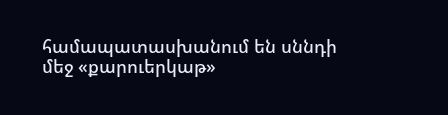համապատասխանում են սննդի մեջ «քարուերկաթ»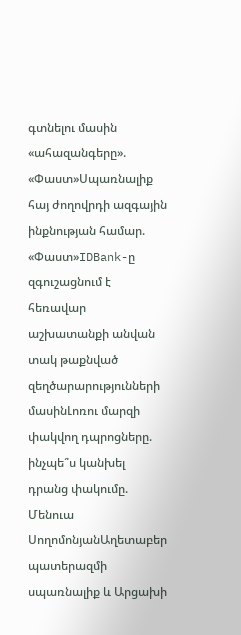գտնելու մասին «ահազանգերը». «Փաստ»Սպառնալիք հայ ժողովրդի ազգային ինքնության համար. «Փաստ»IDBank-ը զգուշացնում է հեռավար աշխատանքի անվան տակ թաքնված զեղծարարությունների մասինԼոռու մարզի փակվող դպրոցները. ինչպե՞ս կանխել դրանց փակումը. Մենուա ՍողոմոնյանԱղետաբեր պատերազմի սպառնալիք և Արցախի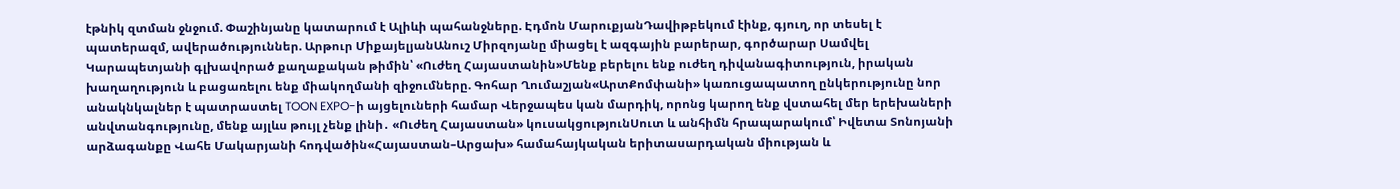էթնիկ զտման ջնջում. Փաշինյանը կատարում է Ալիևի պահանջները. Էդմոն ՄարուքյանԴավիթբեկում էինք, գյուղ, որ տեսել է պատերազմ, ավերածություններ. Արթուր ՄիքայելյանԱնուշ Միրզոյանը միացել է ազգային բարերար, գործարար Սամվել Կարապետյանի գլխավորած քաղաքական թիմին՝ «Ուժեղ Հայաստանին»Մենք բերելու ենք ուժեղ դիվանագիտություն, իրական խաղաղություն և բացառելու ենք միակողմանի զիջումները. Գոհար Ղումաշյան«ԱրտՔոմփանի» կառուցապատող ընկերությունը նոր անակնկալներ է պատրաստել TOON EXPO-ի այցելուների համար Վերջապես կան մարդիկ, որոնց կարող ենք վստահել մեր երեխաների անվտանգությունը, մենք այլևս թույլ չենք լինի․ «Ուժեղ Հայաստան» կուսակցությունՍուտ և անհիմն հրապարակում՝ Իվետա Տոնոյանի արձագանքը Վահե Մակարյանի հոդվածին«Հայաստան–Արցախ» համահայկական երիտասարդական միության և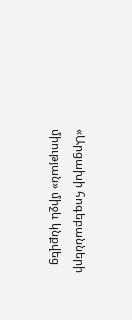«Արցախի հոգեբանների միության» միջև կնքվեց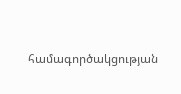համագործակցության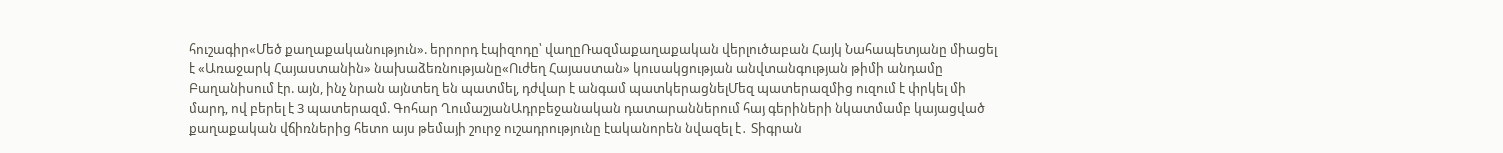հուշագիր«Մեծ քաղաքականություն». երրորդ էպիզոդը՝ վաղըՌազմաքաղաքական վերլուծաբան Հայկ Նահապետյանը միացել է «Առաջարկ Հայաստանին» նախաձեռնությանը«Ուժեղ Հայաստան» կուսակցության անվտանգության թիմի անդամը Բաղանիսում էր. այն, ինչ նրան այնտեղ են պատմել, դժվար է անգամ պատկերացնելՄեզ պատերազմից ուզում է փրկել մի մարդ, ով բերել է 3 պատերազմ. Գոհար ՂումաշյանԱդրբեջանական դատարաններում հայ գերիների նկատմամբ կայացված քաղաքական վճիռներից հետո այս թեմայի շուրջ ուշադրությունը էականորեն նվազել է․ Տիգրան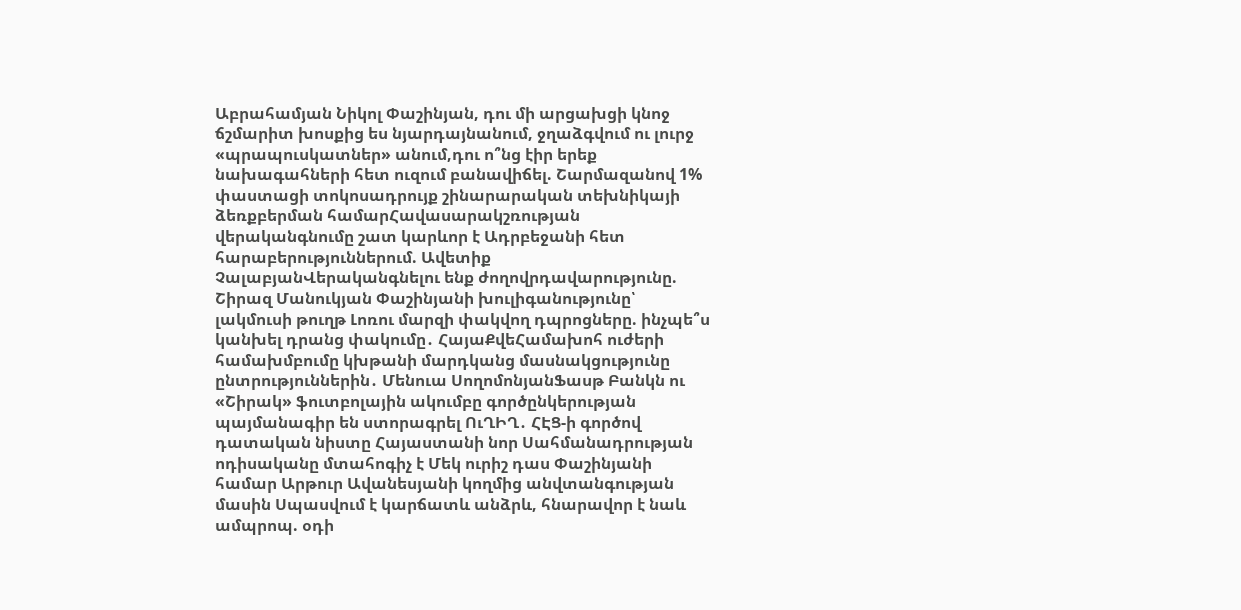Աբրահամյան Նիկոլ Փաշինյան, դու մի արցախցի կնոջ ճշմարիտ խոսքից ես նյարդայնանում, ջղաձգվում ու լուրջ «պրապուսկատներ» անում,դու ո՞նց էիր երեք նախագահների հետ ուզում բանավիճել. Շարմազանով 1% փաստացի տոկոսադրույք շինարարական տեխնիկայի ձեռքբերման համարՀավասարակշռության վերականգնումը շատ կարևոր է Ադրբեջանի հետ հարաբերություններում. Ավետիք ՉալաբյանՎերականգնելու ենք ժողովրդավարությունը. Շիրազ Մանուկյան Փաշինյանի խուլիգանությունը՝ լակմուսի թուղթ Լոռու մարզի փակվող դպրոցները. ինչպե՞ս կանխել դրանց փակումը․ ՀայաՔվեՀամախոհ ուժերի համախմբումը կխթանի մարդկանց մասնակցությունը ընտրություններին․ Մենուա ՍողոմոնյանՖասթ Բանկն ու «Շիրակ» ֆուտբոլային ակումբը գործընկերության պայմանագիր են ստորագրել ՈւՂԻՂ․ ՀԷՑ-ի գործով դատական նիստը Հայաստանի նոր Սահմանադրության ոդիսականը մտահոգիչ է Մեկ ուրիշ դաս Փաշինյանի համար Արթուր Ավանեսյանի կողմից անվտանգության մասին Սպասվում է կարճատև անձրև, հնարավոր է նաև ամպրոպ. օդի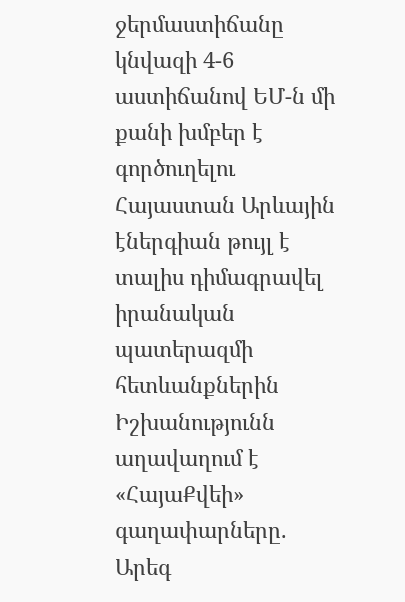ջերմաստիճանը կնվազի 4-6 աստիճանով ԵՄ-ն մի քանի խմբեր է գործուղելու Հայաստան Արևային էներգիան թույլ է տալիս դիմագրավել իրանական պատերազմի հետևանքներին Իշխանությունն աղավաղում է «ՀայաՔվեի» գաղափարները. Արեգ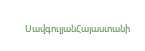ՍավգուլյանՀայաստանի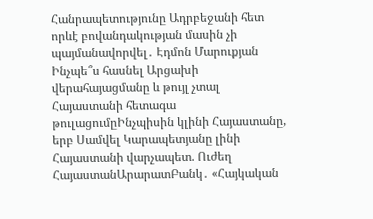Հանրապետությունը Ադրբեջանի հետ որևէ բովանդակության մասին չի պայմանավորվել․ Էդմոն Մարուքյան Ինչպե՞ս հասնել Արցախի վերահայացմանը և թույլ չտալ Հայաստանի հետագա թուլացումըԻնչպիսին կլինի Հայաստանը, երբ Սամվել Կարապետյանը լինի Հայաստանի վարչապետ. Ուժեղ ՀայաստանԱրարատԲանկ․ «Հայկական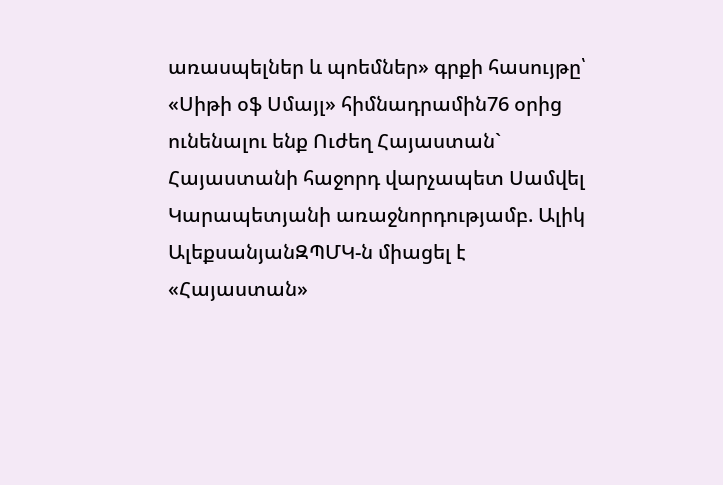առասպելներ և պոեմներ» գրքի հասույթը՝ «Սիթի օֆ Սմայլ» հիմնադրամին76 օրից ունենալու ենք Ուժեղ Հայաստան` Հայաստանի հաջորդ վարչապետ Սամվել Կարապետյանի առաջնորդությամբ. Ալիկ ԱլեքսանյանԶՊՄԿ-ն միացել է «Հայաստան»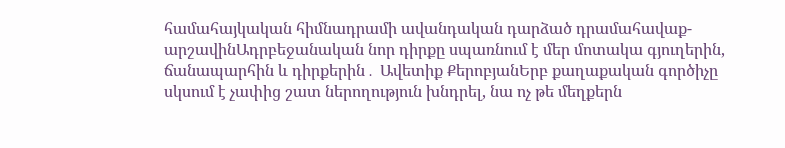համահայկական հիմնադրամի ավանդական դարձած դրամահավաք-արշավինԱդրբեջանական նոր դիրքը սպառնում է մեր մոտակա գյուղերին, ճանապարհին և դիրքերին․ Ավետիք ՔերոբյանԵրբ քաղաքական գործիչը սկսում է չափից շատ ներողություն խնդրել, նա ոչ թե մեղքերն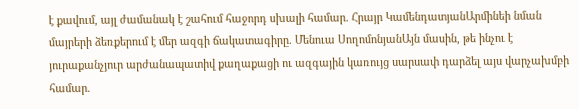է քավում, այլ ժամանակ է շահում հաջորդ սխալի համար. Հրայր ԿամենդատյանԱրմինեի նման մայրերի ձեռքերում է մեր ազգի ճակատագիրը. Մենուա ՍողոմոնյանԱյն մասին, թե ինչու է յուրաքանչյուր արժանապատիվ քաղաքացի ու ազգային կառույց սարսափ դարձել այս վարչախմբի համար.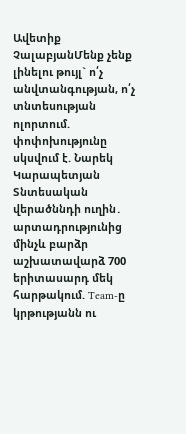Ավետիք ՉալաբյանՄենք չենք լինելու թույլ` ո՛չ անվտանգության, ո՛չ տնտեսության ոլորտում. փոփոխությունը սկսվում է. Նարեկ Կարապետյան Տնտեսական վերածննդի ուղին․ արտադրությունից մինչև բարձր աշխատավարձ 700 երիտասարդ մեկ հարթակում. Team-ը կրթությանն ու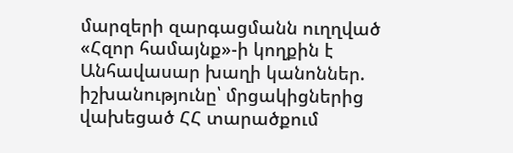մարզերի զարգացմանն ուղղված «Հզոր համայնք»-ի կողքին է Անհավասար խաղի կանոններ. իշխանությունը՝ մրցակիցներից վախեցած ՀՀ տարածքում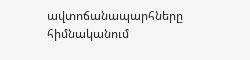ավտոճանապարհները հիմնականում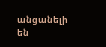անցանելի են